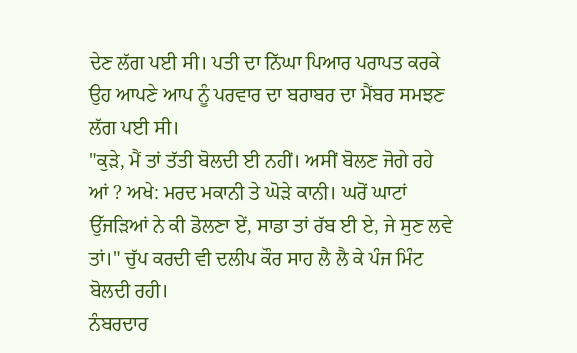ਦੇਣ ਲੱਗ ਪਈ ਸੀ। ਪਤੀ ਦਾ ਨਿੱਘਾ ਪਿਆਰ ਪਰਾਪਤ ਕਰਕੇ ਉਹ ਆਪਣੇ ਆਪ ਨੂੰ ਪਰਵਾਰ ਦਾ ਬਰਾਬਰ ਦਾ ਮੈਂਬਰ ਸਮਝਣ ਲੱਗ ਪਈ ਸੀ।
"ਕੁੜੇ, ਮੈਂ ਤਾਂ ਤੱਤੀ ਬੋਲਦੀ ਈ ਨਹੀਂ। ਅਸੀਂ ਬੋਲਣ ਜੋਗੇ ਰਹੇ ਆਂ ? ਅਖੇ: ਮਰਦ ਮਕਾਨੀ ਤੇ ਘੋੜੇ ਕਾਨੀ। ਘਰੋਂ ਘਾਟਾਂ ਉੱਜੜਿਆਂ ਨੇ ਕੀ ਡੋਲਣਾ ਏਂ, ਸਾਡਾ ਤਾਂ ਰੱਬ ਈ ਏ, ਜੇ ਸੁਣ ਲਵੇ ਤਾਂ।" ਚੁੱਪ ਕਰਦੀ ਵੀ ਦਲੀਪ ਕੌਰ ਸਾਹ ਲੈ ਲੈ ਕੇ ਪੰਜ ਮਿੰਟ ਬੋਲਦੀ ਰਹੀ।
ਨੰਬਰਦਾਰ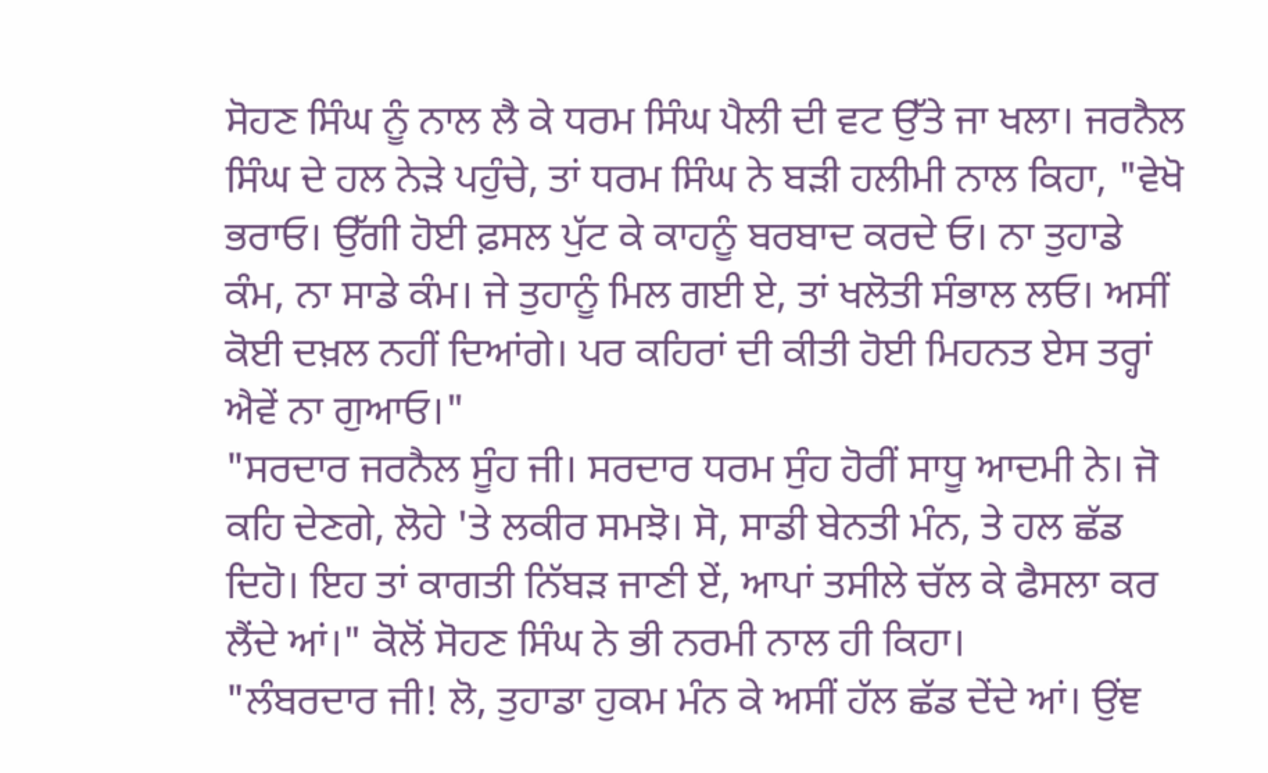ਸੋਹਣ ਸਿੰਘ ਨੂੰ ਨਾਲ ਲੈ ਕੇ ਧਰਮ ਸਿੰਘ ਪੈਲੀ ਦੀ ਵਟ ਉੱਤੇ ਜਾ ਖਲਾ। ਜਰਨੈਲ ਸਿੰਘ ਦੇ ਹਲ ਨੇੜੇ ਪਹੁੰਚੇ, ਤਾਂ ਧਰਮ ਸਿੰਘ ਨੇ ਬੜੀ ਹਲੀਮੀ ਨਾਲ ਕਿਹਾ, "ਵੇਖੋ ਭਰਾਓ। ਉੱਗੀ ਹੋਈ ਫ਼ਸਲ ਪੁੱਟ ਕੇ ਕਾਹਨੂੰ ਬਰਬਾਦ ਕਰਦੇ ਓ। ਨਾ ਤੁਹਾਡੇ ਕੰਮ, ਨਾ ਸਾਡੇ ਕੰਮ। ਜੇ ਤੁਹਾਨੂੰ ਮਿਲ ਗਈ ਏ, ਤਾਂ ਖਲੋਤੀ ਸੰਭਾਲ ਲਓ। ਅਸੀਂ ਕੋਈ ਦਖ਼ਲ ਨਹੀਂ ਦਿਆਂਗੇ। ਪਰ ਕਹਿਰਾਂ ਦੀ ਕੀਤੀ ਹੋਈ ਮਿਹਨਤ ਏਸ ਤਰ੍ਹਾਂ ਐਵੇਂ ਨਾ ਗੁਆਓ।"
"ਸਰਦਾਰ ਜਰਨੈਲ ਸੂੰਹ ਜੀ। ਸਰਦਾਰ ਧਰਮ ਸੁੰਹ ਹੋਰੀਂ ਸਾਧੂ ਆਦਮੀ ਨੇ। ਜੋ ਕਹਿ ਦੇਣਗੇ, ਲੋਹੇ 'ਤੇ ਲਕੀਰ ਸਮਝੋ। ਸੋ, ਸਾਡੀ ਬੇਨਤੀ ਮੰਨ, ਤੇ ਹਲ ਛੱਡ ਦਿਹੋ। ਇਹ ਤਾਂ ਕਾਗਤੀ ਨਿੱਬੜ ਜਾਣੀ ਏਂ, ਆਪਾਂ ਤਸੀਲੇ ਚੱਲ ਕੇ ਫੈਸਲਾ ਕਰ ਲੈਂਦੇ ਆਂ।" ਕੋਲੋਂ ਸੋਹਣ ਸਿੰਘ ਨੇ ਭੀ ਨਰਮੀ ਨਾਲ ਹੀ ਕਿਹਾ।
"ਲੰਬਰਦਾਰ ਜੀ! ਲੋ, ਤੁਹਾਡਾ ਹੁਕਮ ਮੰਨ ਕੇ ਅਸੀਂ ਹੱਲ ਛੱਡ ਦੇਂਦੇ ਆਂ। ਉਂਞ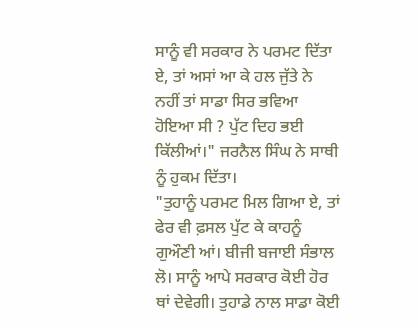ਸਾਨੂੰ ਵੀ ਸਰਕਾਰ ਨੇ ਪਰਮਟ ਦਿੱਤਾ ਏ, ਤਾਂ ਅਸਾਂ ਆ ਕੇ ਹਲ ਜੁੱਤੇ ਨੇ ਨਹੀਂ ਤਾਂ ਸਾਡਾ ਸਿਰ ਭਵਿਆ ਹੋਇਆ ਸੀ ? ਪੁੱਟ ਦਿਹ ਭਈ ਕਿੱਲੀਆਂ।" ਜਰਨੈਲ ਸਿੰਘ ਨੇ ਸਾਥੀ ਨੂੰ ਹੁਕਮ ਦਿੱਤਾ।
"ਤੁਹਾਨੂੰ ਪਰਮਟ ਮਿਲ ਗਿਆ ਏ, ਤਾਂ ਫੇਰ ਵੀ ਫ਼ਸਲ ਪੁੱਟ ਕੇ ਕਾਹਨੂੰ ਗੁਔਣੀ ਆਂ। ਬੀਜੀ ਬਜਾਈ ਸੰਭਾਲ ਲੋ। ਸਾਨੂੰ ਆਪੇ ਸਰਕਾਰ ਕੋਈ ਹੋਰ ਥਾਂ ਦੇਵੇਗੀ। ਤੁਹਾਡੇ ਨਾਲ ਸਾਡਾ ਕੋਈ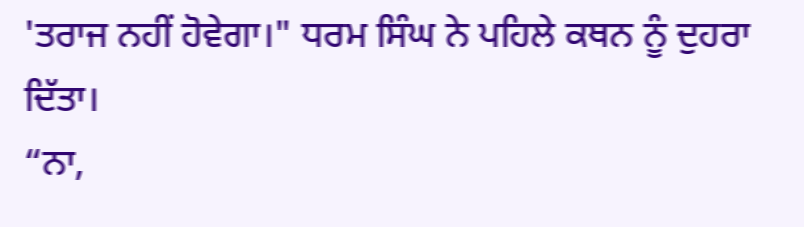'ਤਰਾਜ ਨਹੀਂ ਹੋਵੇਗਾ।" ਧਰਮ ਸਿੰਘ ਨੇ ਪਹਿਲੇ ਕਥਨ ਨੂੰ ਦੁਹਰਾ ਦਿੱਤਾ।
“ਨਾ,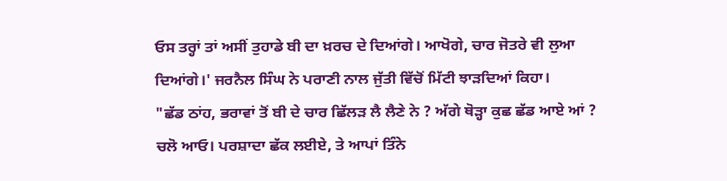ਓਸ ਤਰ੍ਹਾਂ ਤਾਂ ਅਸੀਂ ਤੁਹਾਡੇ ਬੀ ਦਾ ਖ਼ਰਚ ਦੇ ਦਿਆਂਗੇ। ਆਖੋਗੇ, ਚਾਰ ਜੋਤਰੇ ਵੀ ਲੁਆ ਦਿਆਂਗੇ।' ਜਰਨੈਲ ਸਿੰਘ ਨੇ ਪਰਾਣੀ ਨਾਲ ਜੁੱਤੀ ਵਿੱਚੋਂ ਮਿੱਟੀ ਝਾੜਦਿਆਂ ਕਿਹਾ।
"ਛੱਡ ਠਾਂਹ, ਭਰਾਵਾਂ ਤੋਂ ਬੀ ਦੇ ਚਾਰ ਛਿੱਲੜ ਲੈ ਲੈਣੇ ਨੇ ? ਅੱਗੇ ਥੋੜ੍ਹਾ ਕੁਛ ਛੱਡ ਆਏ ਆਂ ? ਚਲੋ ਆਓ। ਪਰਸ਼ਾਦਾ ਛੱਕ ਲਈਏ, ਤੇ ਆਪਾਂ ਤਿੰਨੇ